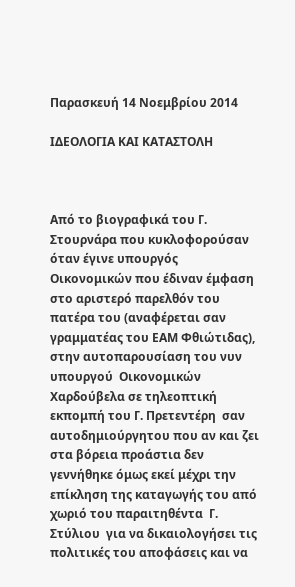Παρασκευή 14 Νοεμβρίου 2014

ΙΔΕΟΛΟΓΙΑ ΚΑΙ ΚΑΤΑΣΤΟΛΗ



Από το βιογραφικά του Γ. Στουρνάρα που κυκλοφορούσαν όταν έγινε υπουργός Οικονομικών που έδιναν έμφαση στο αριστερό παρελθόν του πατέρα του (αναφέρεται σαν γραμματέας του ΕΑΜ Φθιώτιδας), στην αυτοπαρουσίαση του νυν  υπουργού  Οικονομικών Χαρδούβελα σε τηλεοπτική εκπομπή του Γ. Πρετεντέρη  σαν αυτοδημιούργητου που αν και ζει στα βόρεια προάστια δεν γεννήθηκε όμως εκεί μέχρι την επίκληση της καταγωγής του από χωριό του παραιτηθέντα  Γ. Στύλιου  για να δικαιολογήσει τις πολιτικές του αποφάσεις και να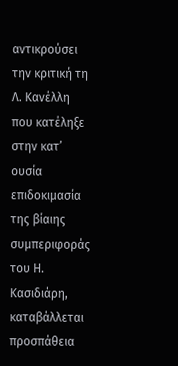αντικρούσει την κριτική τη Λ. Κανέλλη που κατέληξε στην κατ’  ουσία επιδοκιμασία της βίαιης συμπεριφοράς του Η. Κασιδιάρη, καταβάλλεται προσπάθεια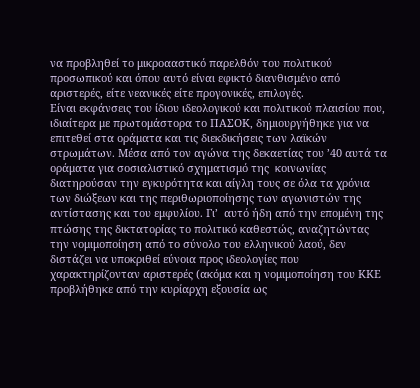να προβληθεί το μικροααστικό παρελθόν του πολιτικού προσωπικού και όπου αυτό είναι εφικτό διανθισμένο από αριστερές, είτε νεανικές είτε προγονικές, επιλογές.
Είναι εκφάνσεις του ίδιου ιδεολογικού και πολιτικού πλαισίου που, ιδιαίτερα με πρωτομάστορα το ΠΑΣΟΚ, δημιουργήθηκε για να επιτεθεί στα οράματα και τις διεκδικήσεις των λαϊκών στρωμάτων. Μέσα από τον αγώνα της δεκαετίας του ’40 αυτά τα οράματα για σοσιαλιστικό σχηματισμό της  κοινωνίας διατηρούσαν την εγκυρότητα και αίγλη τους σε όλα τα χρόνια των διώξεων και της περιθωριοποίησης των αγωνιστών της αντίστασης και του εμφυλίου. Γι’  αυτό ήδη από την επομένη της πτώσης της δικτατορίας το πολιτικό καθεστώς, αναζητώντας την νομιμοποίηση από το σύνολο του ελληνικού λαού, δεν διστάζει να υποκριθεί εύνοια προς ιδεολογίες που χαρακτηρίζονταν αριστερές (ακόμα και η νομιμοποίηση του ΚΚΕ προβλήθηκε από την κυρίαρχη εξουσία ως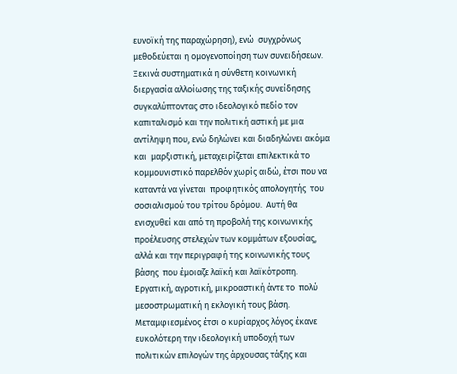ευνοϊκή της παραχώρηση), ενώ  συγχρόνως μεθοδεύεται η ομογενοποίηση των συνειδήσεων. Ξεκινά συστηματικά η σύνθετη κοινωνική διεργασία αλλοίωσης της ταξικής συνείδησης συγκαλύπτοντας στο ιδεολογικό πεδίο τον καπιταλισμό και την πολιτική αστική με μια αντίληψη που, ενώ δηλώνει και διαδηλώνει ακόμα και  μαρξιστική, μεταχειρίζεται επιλεκτικά το  κομμουνιστικό παρελθόν χωρίς αιδώ, έτσι που να  καταντά να γίνεται  προφητικός απολογητής  του  σοσιαλισμού του τρίτου δρόμου.  Αυτή θα ενισχυθεί και από τη προβολή της κοινωνικής προέλευσης στελεχών των κομμάτων εξουσίας, αλλά και την περιγραφή της κοινωνικής τους βάσης  που έμοιαζε λαϊκή και λαϊκότροπη.  Εργατική, αγροτική, μικροαστική άντε το  πολύ μεσοστρωματική η εκλογική τους βάση. Μεταμφιεσμένος έτσι ο κυρίαρχος λόγος έκανε ευκολότερη την ιδεολογική υποδοχή των πολιτικών επιλογών της άρχουσας τάξης και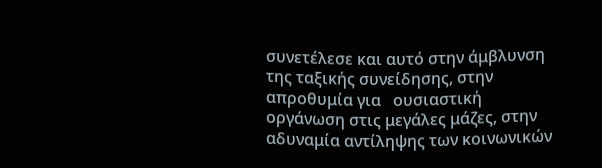συνετέλεσε και αυτό στην άμβλυνση της ταξικής συνείδησης, στην απροθυμία για   ουσιαστική οργάνωση στις μεγάλες μάζες, στην αδυναμία αντίληψης των κοινωνικών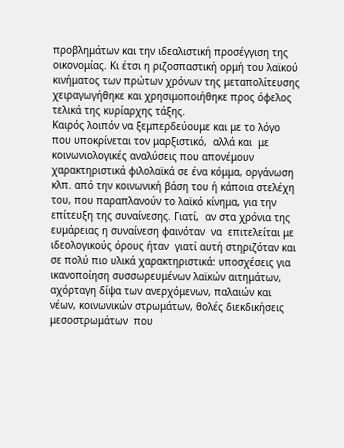προβλημάτων και την ιδεαλιστική προσέγγιση της οικονομίας. Κι έτσι η ριζοσπαστική ορμή του λαϊκού κινήματος των πρώτων χρόνων της μεταπολίτευσης χειραγωγήθηκε και χρησιμοποιήθηκε προς όφελος τελικά της κυρίαρχης τάξης.
Καιρός λοιπόν να ξεμπερδεύουμε και με το λόγο που υποκρίνεται τον μαρξιστικό,  αλλά και  με κοινωνιολογικές αναλύσεις που απονέμουν χαρακτηριστικά φιλολαϊκά σε ένα κόμμα, οργάνωση κλπ. από την κοινωνική βάση του ή κάποια στελέχη του, που παραπλανούν το λαϊκό κίνημα, για την επίτευξη της συναίνεσης. Γιατί,  αν στα χρόνια της  ευμάρειας η συναίνεση φαινόταν  να  επιτελείται με ιδεολογικούς όρους ήταν  γιατί αυτή στηριζόταν και σε πολύ πιο υλικά χαρακτηριστικά: υποσχέσεις για ικανοποίηση συσσωρευμένων λαϊκών αιτημάτων, αχόρταγη δίψα των ανερχόμενων, παλαιών και νέων, κοινωνικών στρωμάτων, θολές διεκδικήσεις μεσοστρωμάτων  που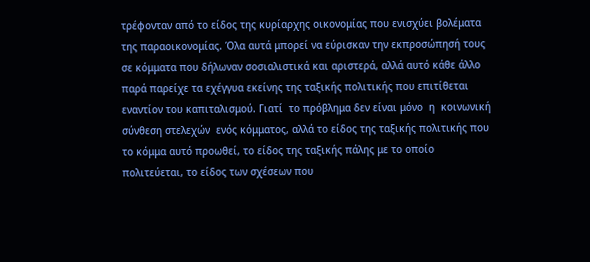τρέφονταν από το είδος της κυρίαρχης οικονομίας που ενισχύει βολέματα της παραοικονομίας. Όλα αυτά μπορεί να εύρισκαν την εκπροσώπησή τους σε κόμματα που δήλωναν σοσιαλιστικά και αριστερά, αλλά αυτό κάθε άλλο παρά παρείχε τα εχέγγυα εκείνης της ταξικής πολιτικής που επιτίθεται εναντίον του καπιταλισμού. Γιατί  το πρόβλημα δεν είναι μόνο  η  κοινωνική σύνθεση στελεχών  ενός κόμματος, αλλά το είδος της ταξικής πολιτικής που το κόμμα αυτό προωθεί, το είδος της ταξικής πάλης με το οποίο πολιτεύεται, το είδος των σχέσεων που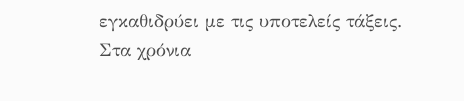εγκαθιδρύει με τις υποτελείς τάξεις.
Στα χρόνια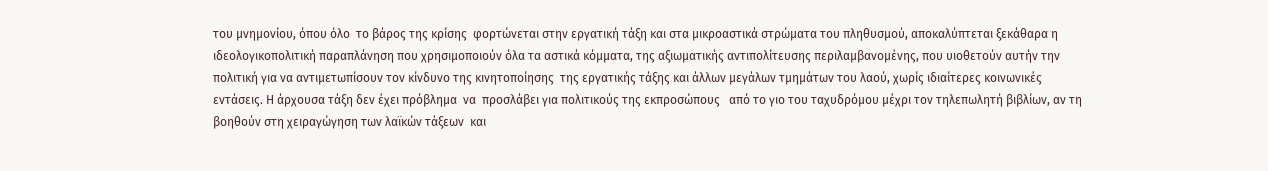του μνημονίου, όπου όλο  το βάρος της κρίσης  φορτώνεται στην εργατική τάξη και στα μικροαστικά στρώματα του πληθυσμού, αποκαλύπτεται ξεκάθαρα η ιδεολογικοπολιτική παραπλάνηση που χρησιμοποιούν όλα τα αστικά κόμματα, της αξιωματικής αντιπολίτευσης περιλαμβανομένης, που υιοθετούν αυτήν την πολιτική για να αντιμετωπίσουν τον κίνδυνο της κινητοποίησης  της εργατικής τάξης και άλλων μεγάλων τμημάτων του λαού, χωρίς ιδιαίτερες κοινωνικές εντάσεις. Η άρχουσα τάξη δεν έχει πρόβλημα  να  προσλάβει για πολιτικούς της εκπροσώπους   από το γιο του ταχυδρόμου μέχρι τον τηλεπωλητή βιβλίων, αν τη βοηθούν στη χειραγώγηση των λαϊκών τάξεων  και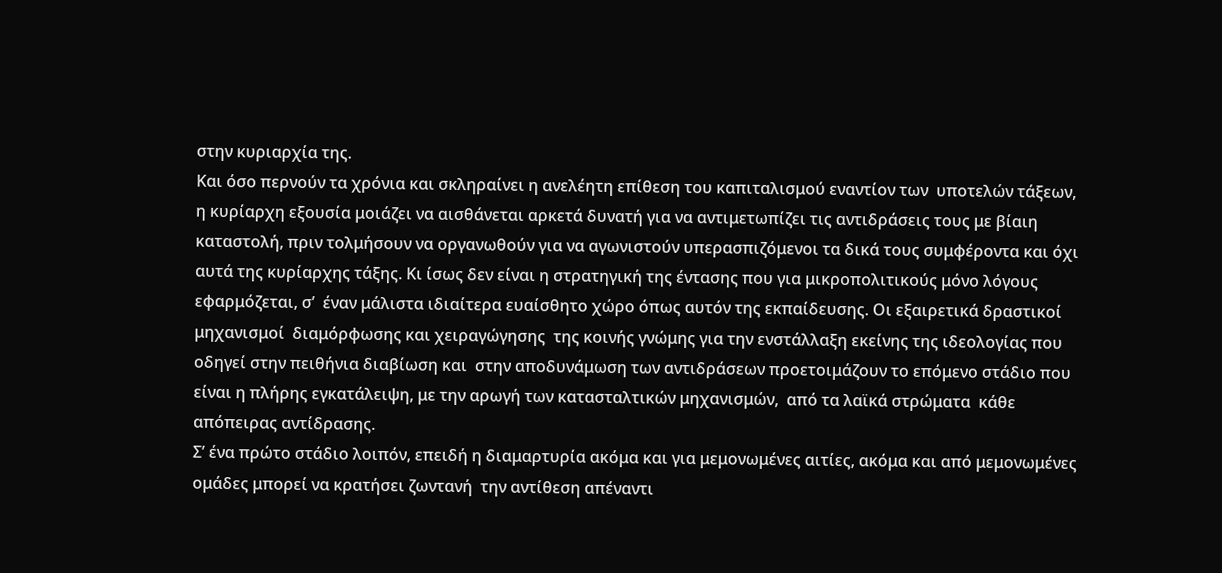στην κυριαρχία της.
Και όσο περνούν τα χρόνια και σκληραίνει η ανελέητη επίθεση του καπιταλισμού εναντίον των  υποτελών τάξεων, η κυρίαρχη εξουσία μοιάζει να αισθάνεται αρκετά δυνατή για να αντιμετωπίζει τις αντιδράσεις τους με βίαιη καταστολή, πριν τολμήσουν να οργανωθούν για να αγωνιστούν υπερασπιζόμενοι τα δικά τους συμφέροντα και όχι αυτά της κυρίαρχης τάξης. Κι ίσως δεν είναι η στρατηγική της έντασης που για μικροπολιτικούς μόνο λόγους εφαρμόζεται, σ’  έναν μάλιστα ιδιαίτερα ευαίσθητο χώρο όπως αυτόν της εκπαίδευσης. Οι εξαιρετικά δραστικοί μηχανισμοί  διαμόρφωσης και χειραγώγησης  της κοινής γνώμης για την ενστάλλαξη εκείνης της ιδεολογίας που οδηγεί στην πειθήνια διαβίωση και  στην αποδυνάμωση των αντιδράσεων προετοιμάζουν το επόμενο στάδιο που είναι η πλήρης εγκατάλειψη, με την αρωγή των κατασταλτικών μηχανισμών,  από τα λαϊκά στρώματα  κάθε απόπειρας αντίδρασης.
Σ’ ένα πρώτο στάδιο λοιπόν, επειδή η διαμαρτυρία ακόμα και για μεμονωμένες αιτίες, ακόμα και από μεμονωμένες ομάδες μπορεί να κρατήσει ζωντανή  την αντίθεση απέναντι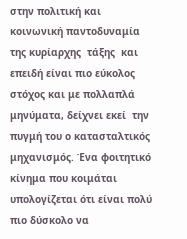στην πολιτική και  κοινωνική παντοδυναμία της κυρίαρχης  τάξης  και επειδή είναι πιο εύκολος στόχος και με πολλαπλά μηνύματα, δείχνει εκεί  την πυγμή του ο κατασταλτικός μηχανισμός. Ένα φοιτητικό κίνημα που κοιμάται υπολογίζεται ότι είναι πολύ πιο δύσκολο να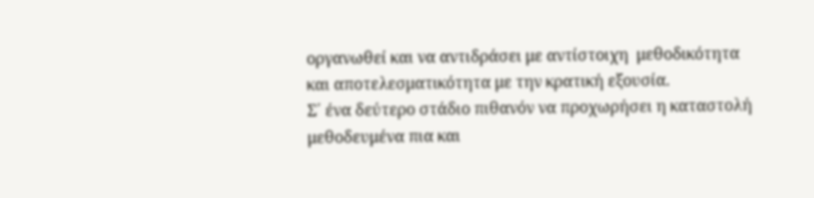οργανωθεί και να αντιδράσει με αντίστοιχη  μεθοδικότητα και αποτελεσματικότητα με την κρατική εξουσία.
Σ΄ ένα δεύτερο στάδιο πιθανόν να προχωρήσει η καταστολή μεθοδευμένα πια και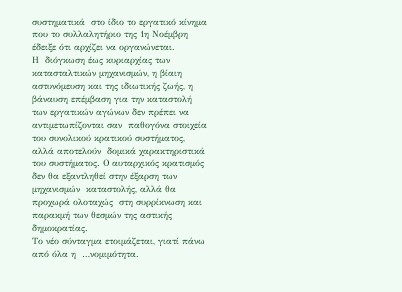συστηματικά  στο ίδιο το εργατικό κίνημα που το συλλαλητήριο της 1η Νοέμβρη έδειξε ότι αρχίζει να οργανώνεται.
Η  διόγκωση έως κυριαρχίας των κατασταλτικών μηχανισμών, η βίαιη αστυνόμευση και της ιδιωτικής ζωής, η βάναυση επέμβαση για την καταστολή  των εργατικών αγώνων δεν πρέπει να αντιμετωπίζονται σαν  παθογόνα στοιχεία του συνολικού κρατικού συστήματος, αλλά αποτελούν  δομικά χαρακτηριστικά του συστήματος. Ο αυταρχικός κρατισμός δεν θα εξαντληθεί στην έξαρση των μηχανισμών  καταστολής, αλλά θα  προχωρά ολοταχώς  στη συρρίκνωση και  παρακμή των θεσμών της αστικής δημοκρατίας.
Το νέο σύνταγμα ετοιμάζεται, γιατί πάνω από όλα η  …νομιμότητα.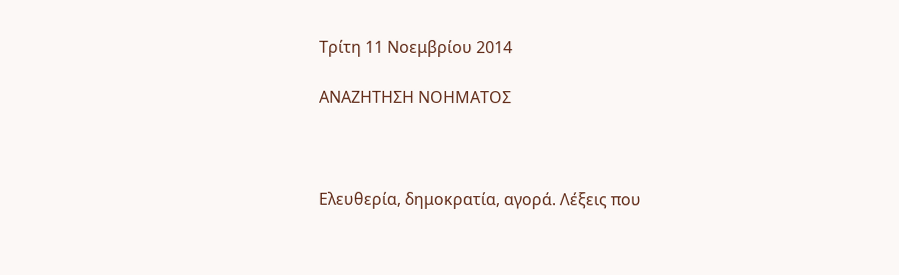Τρίτη 11 Νοεμβρίου 2014

ΑΝΑΖΗΤΗΣΗ ΝΟΗΜΑΤΟΣ



Ελευθερία, δημοκρατία, αγορά. Λέξεις που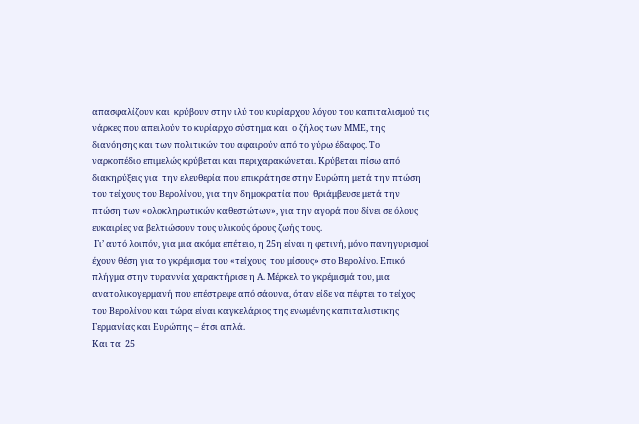απασφαλίζουν και  κρύβουν στην ιλύ του κυρίαρχου λόγου του καπιταλισμού τις  νάρκες που απειλούν το κυρίαρχο σύστημα και  ο ζήλος των ΜΜΕ, της διανόησης και των πολιτικών του αφαιρούν από το γύρω έδαφος. Το ναρκοπέδιο επιμελώς κρύβεται και περιχαρακώνεται. Κρύβεται πίσω από διακηρύξεις για  την ελευθερία που επικράτησε στην Ευρώπη μετά την πτώση του τείχους του Βερολίνου, για την δημοκρατία που  θριάμβευσε μετά την πτώση των «ολοκληρωτικών καθεστώτων», για την αγορά που δίνει σε όλους ευκαιρίες να βελτιώσουν τους υλικούς όρους ζωής τους.
 Γι’ αυτό λοιπόν, για μια ακόμα επέτειο, η 25η είναι η φετινή, μόνο πανηγυρισμοί έχουν θέση για το γκρέμισμα του «τείχους  του μίσους» στο Βερολίνο. Επικό πλήγμα στην τυραννία χαρακτήρισε η Α. Μέρκελ το γκρέμισμά του, μια ανατολικογερμανή που επέστρεφε από σάουνα, όταν είδε να πέφτει το τείχος του Βερολίνου και τώρα είναι καγκελάριος της ενωμένης καπιταλιστικης Γερμανίας και Ευρώπης – έτσι απλά.
Και τα  25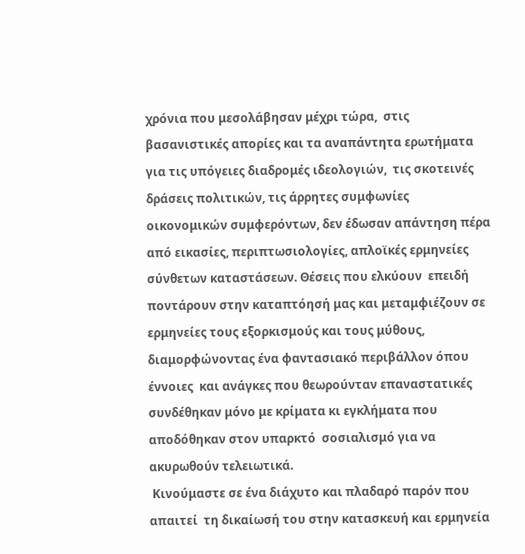χρόνια που μεσολάβησαν μέχρι τώρα,  στις βασανιστικές απορίες και τα αναπάντητα ερωτήματα για τις υπόγειες διαδρομές ιδεολογιών,  τις σκοτεινές δράσεις πολιτικών, τις άρρητες συμφωνίες οικονομικών συμφερόντων, δεν έδωσαν απάντηση πέρα από εικασίες, περιπτωσιολογίες, απλοϊκές ερμηνείες σύνθετων καταστάσεων. Θέσεις που ελκύουν  επειδή ποντάρουν στην καταπτόησή μας και μεταμφιέζουν σε ερμηνείες τους εξορκισμούς και τους μύθους, διαμορφώνοντας ένα φαντασιακό περιβάλλον όπου έννοιες  και ανάγκες που θεωρούνταν επαναστατικές  συνδέθηκαν μόνο με κρίματα κι εγκλήματα που αποδόθηκαν στον υπαρκτό  σοσιαλισμό για να ακυρωθούν τελειωτικά.
 Κινούμαστε σε ένα διάχυτο και πλαδαρό παρόν που απαιτεί  τη δικαίωσή του στην κατασκευή και ερμηνεία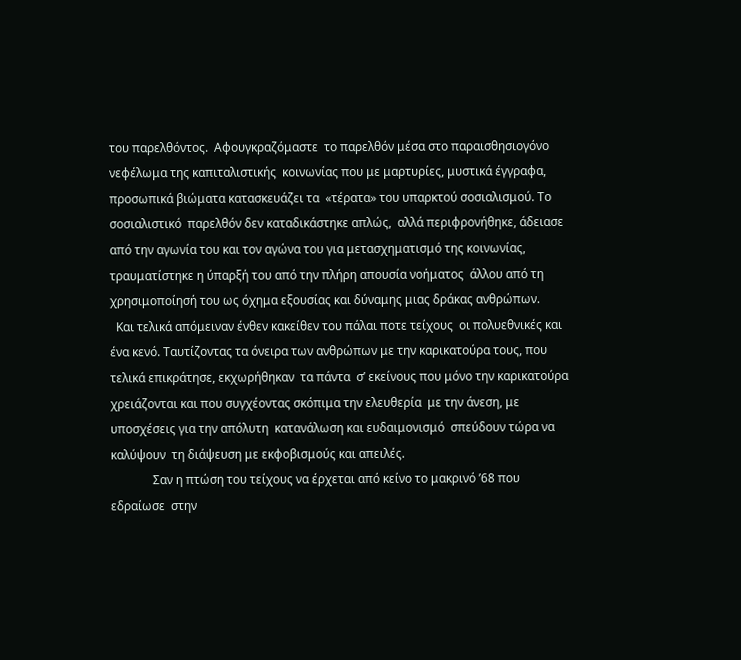του παρελθόντος.  Αφουγκραζόμαστε  το παρελθόν μέσα στο παραισθησιογόνο νεφέλωμα της καπιταλιστικής  κοινωνίας που με μαρτυρίες, μυστικά έγγραφα, προσωπικά βιώματα κατασκευάζει τα  «τέρατα» του υπαρκτού σοσιαλισμού. Το σοσιαλιστικό  παρελθόν δεν καταδικάστηκε απλώς,  αλλά περιφρονήθηκε, άδειασε από την αγωνία του και τον αγώνα του για μετασχηματισμό της κοινωνίας, τραυματίστηκε η ύπαρξή του από την πλήρη απουσία νοήματος  άλλου από τη χρησιμοποίησή του ως όχημα εξουσίας και δύναμης μιας δράκας ανθρώπων.
  Και τελικά απόμειναν ένθεν κακείθεν του πάλαι ποτε τείχους  οι πολυεθνικές και ένα κενό. Ταυτίζοντας τα όνειρα των ανθρώπων με την καρικατούρα τους, που τελικά επικράτησε, εκχωρήθηκαν  τα πάντα  σ’ εκείνους που μόνο την καρικατούρα χρειάζονται και που συγχέοντας σκόπιμα την ελευθερία  με την άνεση, με υποσχέσεις για την απόλυτη  κατανάλωση και ευδαιμονισμό  σπεύδουν τώρα να καλύψουν  τη διάψευση με εκφοβισμούς και απειλές.
              Σαν η πτώση του τείχους να έρχεται από κείνο το μακρινό ’68 που εδραίωσε  στην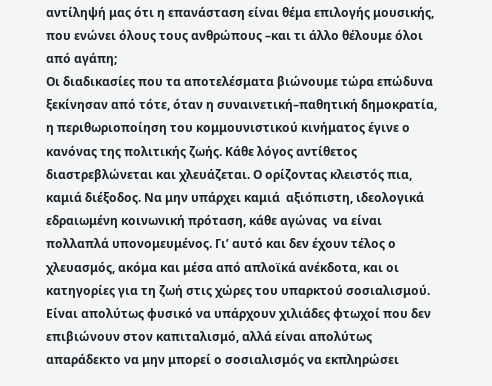αντίληψή μας ότι η επανάσταση είναι θέμα επιλογής μουσικής, που ενώνει όλους τους ανθρώπους –και τι άλλο θέλουμε όλοι από αγάπη;
Οι διαδικασίες που τα αποτελέσματα βιώνουμε τώρα επώδυνα ξεκίνησαν από τότε, όταν η συναινετική–παθητική δημοκρατία, η περιθωριοποίηση του κομμουνιστικού κινήματος έγινε ο κανόνας της πολιτικής ζωής. Κάθε λόγος αντίθετος διαστρεβλώνεται και χλευάζεται. Ο ορίζοντας κλειστός πια, καμιά διέξοδος. Να μην υπάρχει καμιά  αξιόπιστη, ιδεολογικά εδραιωμένη κοινωνική πρόταση, κάθε αγώνας  να είναι πολλαπλά υπονομευμένος. Γι’ αυτό και δεν έχουν τέλος ο χλευασμός, ακόμα και μέσα από απλοϊκά ανέκδοτα, και οι κατηγορίες για τη ζωή στις χώρες του υπαρκτού σοσιαλισμού. Είναι απολύτως φυσικό να υπάρχουν χιλιάδες φτωχοί που δεν επιβιώνουν στον καπιταλισμό, αλλά είναι απολύτως απαράδεκτο να μην μπορεί ο σοσιαλισμός να εκπληρώσει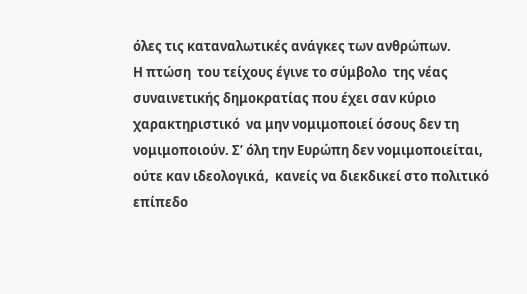όλες τις καταναλωτικές ανάγκες των ανθρώπων.
Η πτώση  του τείχους έγινε το σύμβολο  της νέας συναινετικής δημοκρατίας που έχει σαν κύριο χαρακτηριστικό  να μην νομιμοποιεί όσους δεν τη νομιμοποιούν. Σ’ όλη την Ευρώπη δεν νομιμοποιείται, ούτε καν ιδεολογικά,  κανείς να διεκδικεί στο πολιτικό επίπεδο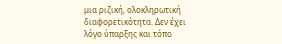μια ριζική, ολοκληρωτική διαφορετικότητα. Δεν έχει λόγο ύπαρξης και τόπο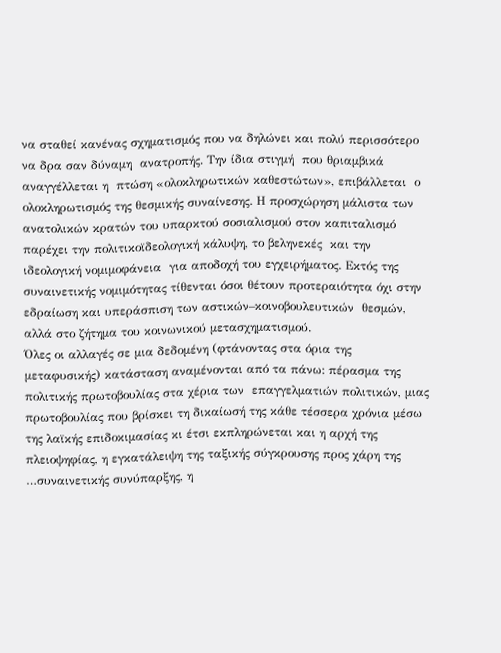να σταθεί κανένας σχηματισμός που να δηλώνει και πολύ περισσότερο να δρα σαν δύναμη  ανατροπής. Την ίδια στιγμή  που θριαμβικά αναγγέλλεται η  πτώση «ολοκληρωτικών καθεστώτων», επιβάλλεται  ο ολοκληρωτισμός της θεσμικής συναίνεσης. Η προσχώρηση μάλιστα των ανατολικών κρατών του υπαρκτού σοσιαλισμού στον καπιταλισμό παρέχει την πολιτικοϊδεολογική κάλυψη, το βεληνεκές  και την ιδεολογική νομιμοφάνεια  για αποδοχή του εγχειρήματος. Εκτός της συναινετικής νομιμότητας τίθενται όσοι θέτουν προτεραιότητα όχι στην εδραίωση και υπεράσπιση των αστικών–κοινοβουλευτικών  θεσμών, αλλά στο ζήτημα του κοινωνικού μετασχηματισμού.
Όλες οι αλλαγές σε μια δεδομένη (φτάνοντας στα όρια της μεταφυσικής) κατάσταση αναμένονται από τα πάνω: πέρασμα της πολιτικής πρωτοβουλίας στα χέρια των  επαγγελματιών πολιτικών, μιας πρωτοβουλίας που βρίσκει τη δικαίωσή της κάθε τέσσερα χρόνια μέσω της λαϊκής επιδοκιμασίας κι έτσι εκπληρώνεται και η αρχή της πλειοψηφίας, η εγκατάλειψη της ταξικής σύγκρουσης προς χάρη της …συναινετικής συνύπαρξης, η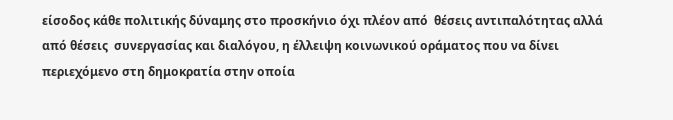είσοδος κάθε πολιτικής δύναμης στο προσκήνιο όχι πλέον από  θέσεις αντιπαλότητας αλλά από θέσεις  συνεργασίας και διαλόγου, η έλλειψη κοινωνικού οράματος που να δίνει περιεχόμενο στη δημοκρατία στην οποία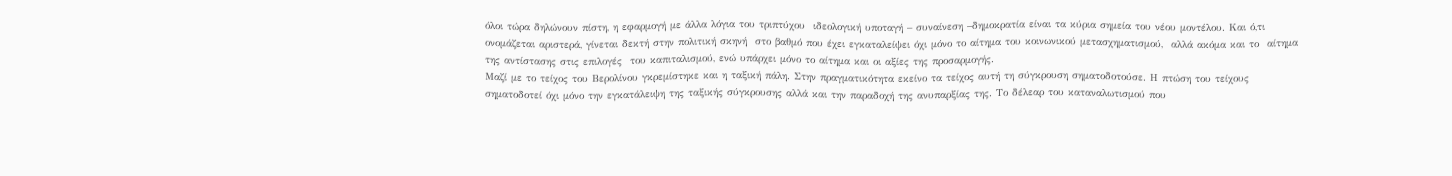όλοι τώρα δηλώνουν πίστη, η εφαρμογή με άλλα λόγια του τριπτύχου  ιδεολογική υποταγή – συναίνεση –δημοκρατία είναι τα κύρια σημεία του νέου μοντέλου. Και ό,τι ονομάζεται αριστερά, γίνεται δεκτή στην πολιτική σκηνή  στο βαθμό που έχει εγκαταλείψει όχι μόνο το αίτημα του κοινωνικού μετασχηματισμού,  αλλά ακόμα και το  αίτημα της αντίστασης στις επιλογές  του καπιταλισμού, ενώ υπάρχει μόνο το αίτημα και οι αξίες της προσαρμογής.
Μαζί με το τείχος του Βερολίνου γκρεμίστηκε και η ταξική πάλη. Στην πραγματικότητα εκείνο τα τείχος αυτή τη σύγκρουση σηματοδοτούσε. Η πτώση του τείχους  σηματοδοτεί όχι μόνο την εγκατάλειψη της ταξικής σύγκρουσης αλλά και την παραδοχή της ανυπαρξίας της. Το δέλεαρ του καταναλωτισμού που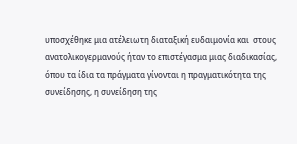υποσχέθηκε μια ατέλειωτη διαταξική ευδαιμονία και  στους ανατολικογερμανούς ήταν το επιστέγασμα μιας διαδικασίας, όπου τα ίδια τα πράγματα γίνονται η πραγματικότητα της συνείδησης, η συνείδηση της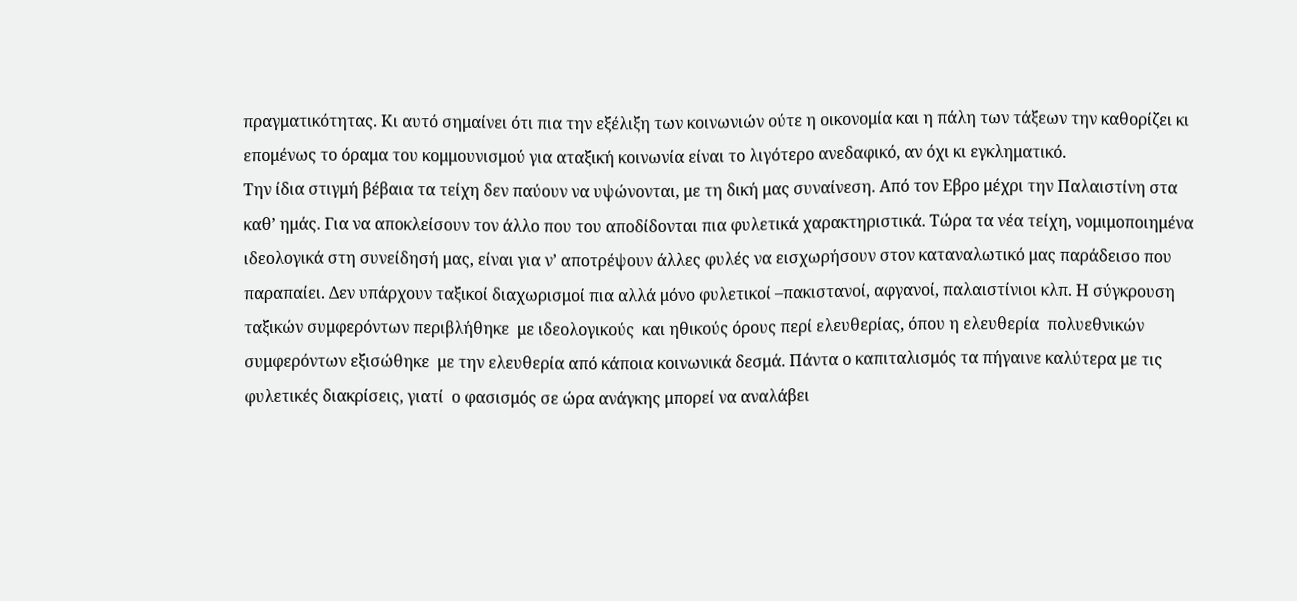πραγματικότητας. Κι αυτό σημαίνει ότι πια την εξέλιξη των κοινωνιών ούτε η οικονομία και η πάλη των τάξεων την καθορίζει κι επομένως το όραμα του κομμουνισμού για αταξική κοινωνία είναι το λιγότερο ανεδαφικό, αν όχι κι εγκληματικό.
Την ίδια στιγμή βέβαια τα τείχη δεν παύουν να υψώνονται, με τη δική μας συναίνεση. Από τον Εβρο μέχρι την Παλαιστίνη στα καθ’ ημάς. Για να αποκλείσουν τον άλλο που του αποδίδονται πια φυλετικά χαρακτηριστικά. Τώρα τα νέα τείχη, νομιμοποιημένα ιδεολογικά στη συνείδησή μας, είναι για ν’ αποτρέψουν άλλες φυλές να εισχωρήσουν στον καταναλωτικό μας παράδεισο που παραπαίει. Δεν υπάρχουν ταξικοί διαχωρισμοί πια αλλά μόνο φυλετικοί –πακιστανοί, αφγανοί, παλαιστίνιοι κλπ. Η σύγκρουση ταξικών συμφερόντων περιβλήθηκε  με ιδεολογικούς  και ηθικούς όρους περί ελευθερίας, όπου η ελευθερία  πολυεθνικών συμφερόντων εξισώθηκε  με την ελευθερία από κάποια κοινωνικά δεσμά. Πάντα ο καπιταλισμός τα πήγαινε καλύτερα με τις φυλετικές διακρίσεις, γιατί  ο φασισμός σε ώρα ανάγκης μπορεί να αναλάβει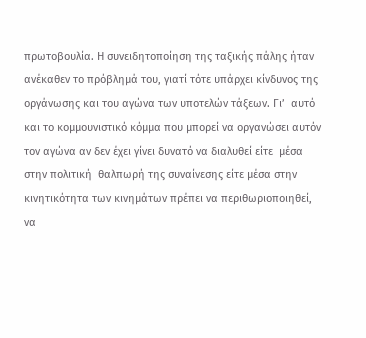πρωτοβουλία. Η συνειδητοποίηση της ταξικής πάλης ήταν ανέκαθεν το πρόβλημά του, γιατί τότε υπάρχει κίνδυνος της οργάνωσης και του αγώνα των υποτελών τάξεων. Γι’  αυτό και το κομμουνιστικό κόμμα που μπορεί να οργανώσει αυτόν τον αγώνα αν δεν έχει γίνει δυνατό να διαλυθεί είτε  μέσα στην πολιτική  θαλπωρή της συναίνεσης είτε μέσα στην κινητικότητα των κινημάτων πρέπει να περιθωριοποιηθεί, να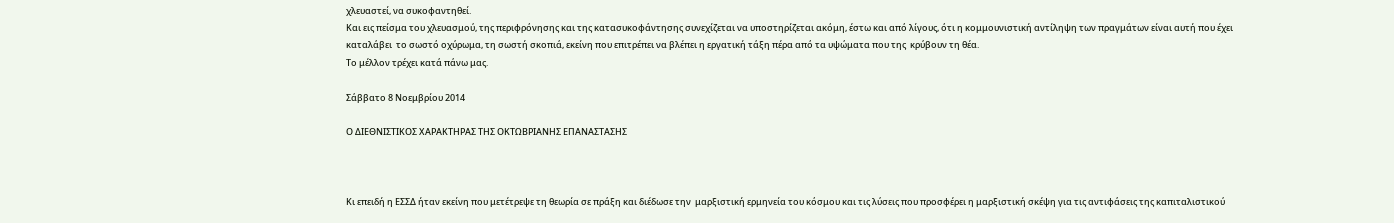χλευαστεί, να συκοφαντηθεί.
Και εις πείσμα του χλευασμού, της περιφρόνησης και της κατασυκοφάντησης συνεχίζεται να υποστηρίζεται ακόμη, έστω και από λίγους, ότι η κομμουνιστική αντίληψη των πραγμάτων είναι αυτή που έχει καταλάβει  το σωστό οχύρωμα, τη σωστή σκοπιά, εκείνη που επιτρέπει να βλέπει η εργατική τάξη πέρα από τα υψώματα που της  κρύβουν τη θέα.
Το μέλλον τρέχει κατά πάνω μας.

Σάββατο 8 Νοεμβρίου 2014

Ο ΔΙΕΘΝΙΣΤΙΚΟΣ ΧΑΡΑΚΤΗΡΑΣ ΤΗΣ ΟΚΤΩΒΡΙΑΝΗΣ ΕΠΑΝΑΣΤΑΣΗΣ



Κι επειδή η ΕΣΣΔ ήταν εκείνη που μετέτρεψε τη θεωρία σε πράξη και διέδωσε την  μαρξιστική ερμηνεία του κόσμου και τις λύσεις που προσφέρει η μαρξιστική σκέψη για τις αντιφάσεις της καπιταλιστικού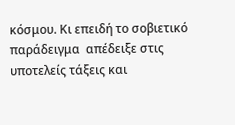κόσμου. Κι επειδή το σοβιετικό παράδειγμα  απέδειξε στις υποτελείς τάξεις και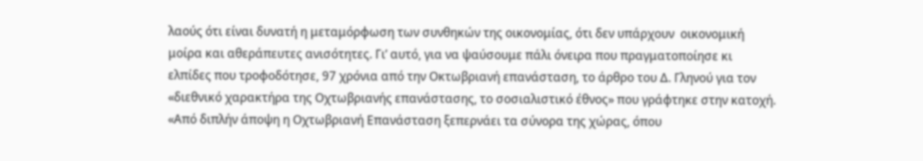λαούς ότι είναι δυνατή η μεταμόρφωση των συνθηκών της οικονομίας, ότι δεν υπάρχουν  οικονομική μοίρα και αθεράπευτες ανισότητες. Γι’ αυτό, για να ψαύσουμε πάλι όνειρα που πραγματοποίησε κι ελπίδες που τροφοδότησε, 97 χρόνια από την Οκτωβριανή επανάσταση, το άρθρο του Δ. Γληνού για τον «διεθνικό χαρακτήρα της Οχτωβριανής επανάστασης, το σοσιαλιστικό έθνος» που γράφτηκε στην κατοχή.
«Από διπλήν άποψη η Οχτωβριανή Επανάσταση ξεπερνάει τα σύνορα της χώρας, όπου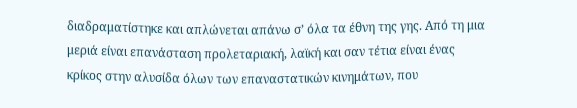διαδραματίστηκε και απλώνεται απάνω σ’ όλα τα έθνη της γης. Από τη μια μεριά είναι επανάσταση προλεταριακή, λαϊκή και σαν τέτια είναι ένας κρίκος στην αλυσίδα όλων των επαναστατικών κινημάτων, που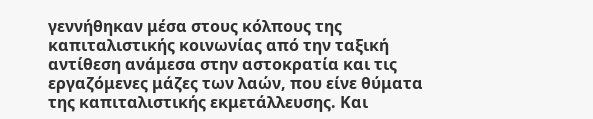γεννήθηκαν μέσα στους κόλπους της καπιταλιστικής κοινωνίας από την ταξική αντίθεση ανάμεσα στην αστοκρατία και τις εργαζόμενες μάζες των λαών, που είνε θύματα της καπιταλιστικής εκμετάλλευσης. Και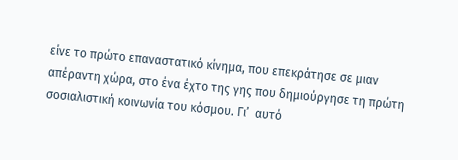είνε το πρώτο επαναστατικό κίνημα, που επεκράτησε σε μιαν απέραντη χώρα, στο ένα έχτο της γης που δημιούργησε τη πρώτη σοσιαλιστική κοινωνία του κόσμου. Γι’  αυτό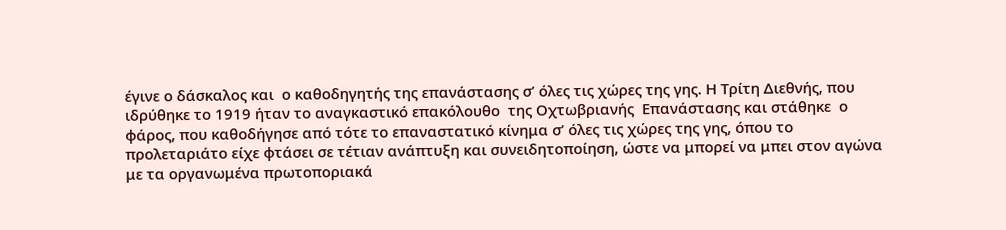έγινε ο δάσκαλος και  ο καθοδηγητής της επανάστασης σ’ όλες τις χώρες της γης. Η Τρίτη Διεθνής, που ιδρύθηκε το 1919 ήταν το αναγκαστικό επακόλουθο  της Οχτωβριανής  Επανάστασης και στάθηκε  ο φάρος, που καθοδήγησε από τότε το επαναστατικό κίνημα σ’ όλες τις χώρες της γης, όπου το προλεταριάτο είχε φτάσει σε τέτιαν ανάπτυξη και συνειδητοποίηση, ώστε να μπορεί να μπει στον αγώνα με τα οργανωμένα πρωτοποριακά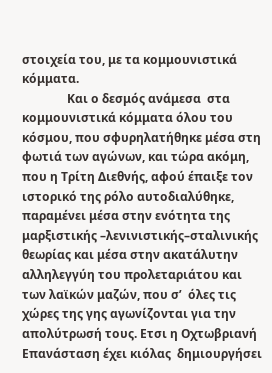στοιχεία του, με τα κομμουνιστικά  κόμματα.
               Και ο δεσμός ανάμεσα  στα κομμουνιστικά κόμματα όλου του κόσμου, που σφυρηλατήθηκε μέσα στη φωτιά των αγώνων, και τώρα ακόμη, που η Τρίτη Διεθνής, αφού έπαιξε τον ιστορικό της ρόλο αυτοδιαλύθηκε, παραμένει μέσα στην ενότητα της μαρξιστικής –λενινιστικής–σταλινικής θεωρίας και μέσα στην ακατάλυτην αλληλεγγύη του προλεταριάτου και των λαϊκών μαζών, που σ’  όλες τις χώρες της γης αγωνίζονται για την απολύτρωσή τους. Ετσι η Οχτωβριανή Επανάσταση έχει κιόλας  δημιουργήσει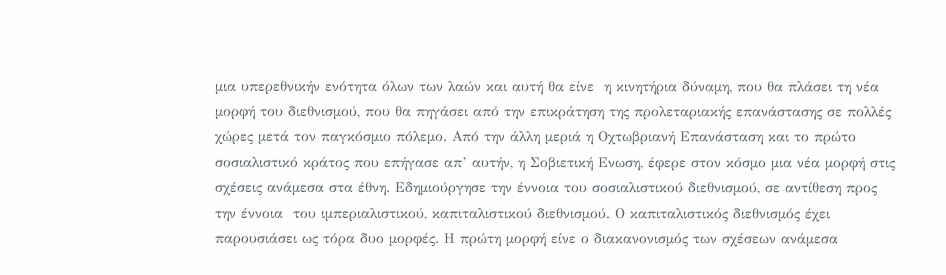μια υπερεθνικήν ενότητα όλων των λαών και αυτή θα είνε  η κινητήρια δύναμη, που θα πλάσει τη νέα μορφή του διεθνισμού, που θα πηγάσει από την επικράτηση της προλεταριακής επανάστασης σε πολλές χώρες μετά τον παγκόσμιο πόλεμο. Από την άλλη μεριά η Οχτωβριανή Επανάσταση και το πρώτο σοσιαλιστικό κράτος που επήγασε απ’ αυτήν, η Σοβιετική Ενωση, έφερε στον κόσμο μια νέα μορφή στις σχέσεις ανάμεσα στα έθνη. Εδημιούργησε την έννοια του σοσιαλιστικού διεθνισμού, σε αντίθεση προς την έννοια  του ιμπεριαλιστικού, καπιταλιστικού διεθνισμού. Ο καπιταλιστικός διεθνισμός έχει παρουσιάσει ως τόρα δυο μορφές. Η πρώτη μορφή είνε ο διακανονισμός των σχέσεων ανάμεσα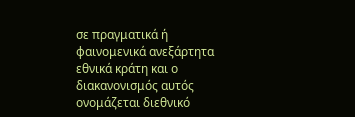σε πραγματικά ή φαινομενικά ανεξάρτητα εθνικά κράτη και ο διακανονισμός αυτός ονομάζεται διεθνικό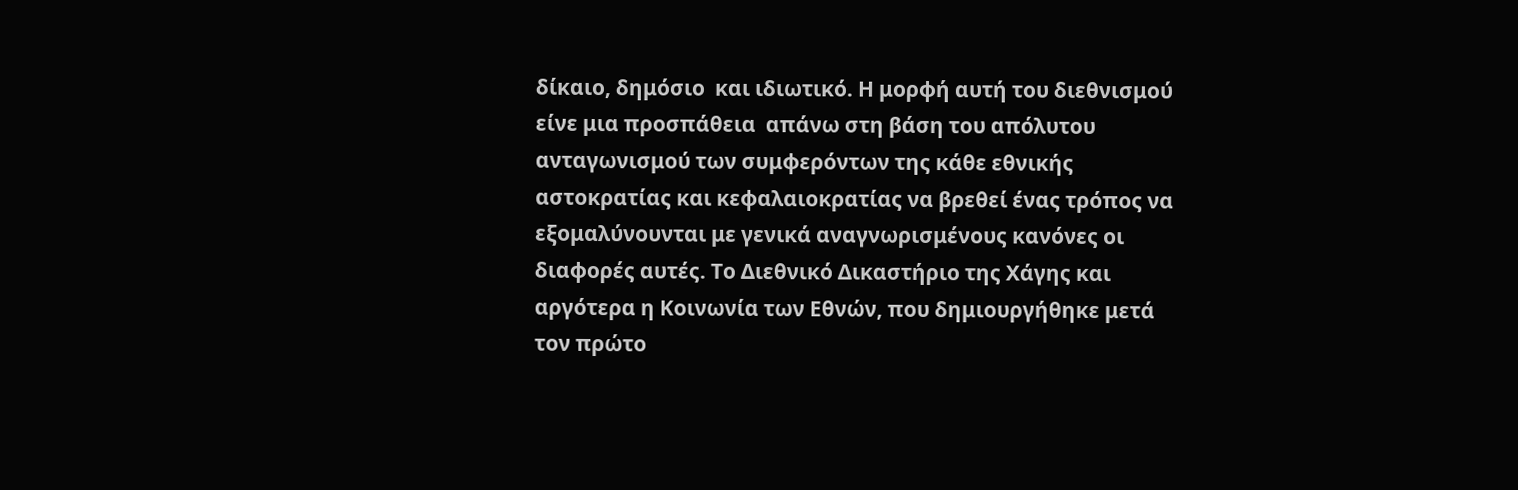δίκαιο, δημόσιο  και ιδιωτικό. Η μορφή αυτή του διεθνισμού είνε μια προσπάθεια  απάνω στη βάση του απόλυτου ανταγωνισμού των συμφερόντων της κάθε εθνικής αστοκρατίας και κεφαλαιοκρατίας να βρεθεί ένας τρόπος να εξομαλύνουνται με γενικά αναγνωρισμένους κανόνες οι διαφορές αυτές. Το Διεθνικό Δικαστήριο της Χάγης και αργότερα η Κοινωνία των Εθνών, που δημιουργήθηκε μετά τον πρώτο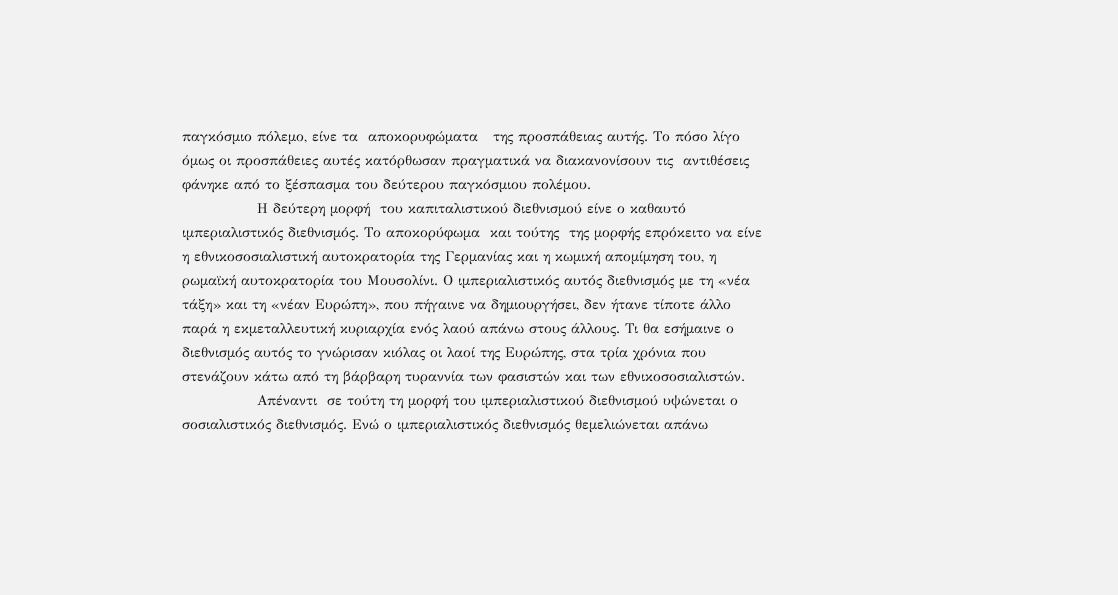παγκόσμιο πόλεμο, είνε τα  αποκορυφώματα   της προσπάθειας αυτής. Το πόσο λίγο όμως οι προσπάθειες αυτές κατόρθωσαν πραγματικά να διακανονίσουν τις  αντιθέσεις φάνηκε από το ξέσπασμα του δεύτερου παγκόσμιου πολέμου.
               Η δεύτερη μορφή  του καπιταλιστικού διεθνισμού είνε ο καθαυτό  ιμπεριαλιστικός διεθνισμός. Το αποκορύφωμα  και τούτης  της μορφής επρόκειτο να είνε η εθνικοσοσιαλιστική αυτοκρατορία της Γερμανίας και η κωμική απομίμηση του, η ρωμαϊκή αυτοκρατορία του Μουσολίνι. Ο ιμπεριαλιστικός αυτός διεθνισμός με τη «νέα τάξη» και τη «νέαν Ευρώπη», που πήγαινε να δημιουργήσει, δεν ήτανε τίποτε άλλο παρά η εκμεταλλευτική κυριαρχία ενός λαού απάνω στους άλλους. Τι θα εσήμαινε ο διεθνισμός αυτός το γνώρισαν κιόλας οι λαοί της Ευρώπης, στα τρία χρόνια που στενάζουν κάτω από τη βάρβαρη τυραννία των φασιστών και των εθνικοσοσιαλιστών.
               Απέναντι  σε τούτη τη μορφή του ιμπεριαλιστικού διεθνισμού υψώνεται ο σοσιαλιστικός διεθνισμός. Ενώ ο ιμπεριαλιστικός διεθνισμός θεμελιώνεται απάνω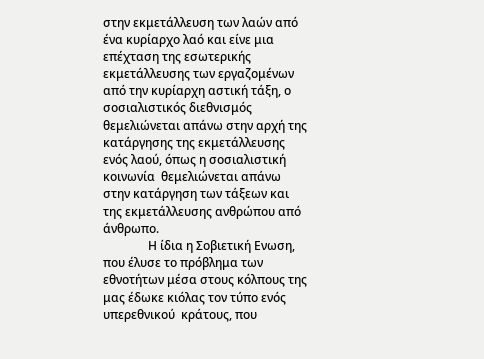στην εκμετάλλευση των λαών από ένα κυρίαρχο λαό και είνε μια επέχταση της εσωτερικής εκμετάλλευσης των εργαζομένων από την κυρίαρχη αστική τάξη, ο σοσιαλιστικός διεθνισμός θεμελιώνεται απάνω στην αρχή της κατάργησης της εκμετάλλευσης ενός λαού, όπως η σοσιαλιστική κοινωνία  θεμελιώνεται απάνω στην κατάργηση των τάξεων και της εκμετάλλευσης ανθρώπου από άνθρωπο.
               Η ίδια η Σοβιετική Ενωση, που έλυσε το πρόβλημα των εθνοτήτων μέσα στους κόλπους της μας έδωκε κιόλας τον τύπο ενός υπερεθνικού  κράτους, που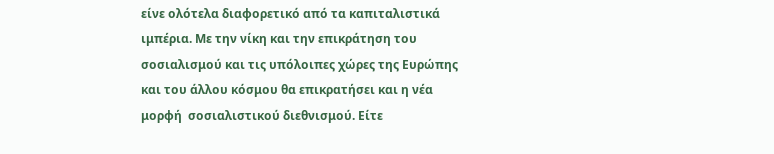είνε ολότελα διαφορετικό από τα καπιταλιστικά ιμπέρια. Με την νίκη και την επικράτηση του σοσιαλισμού και τις υπόλοιπες χώρες της Ευρώπης και του άλλου κόσμου θα επικρατήσει και η νέα μορφή  σοσιαλιστικού διεθνισμού. Είτε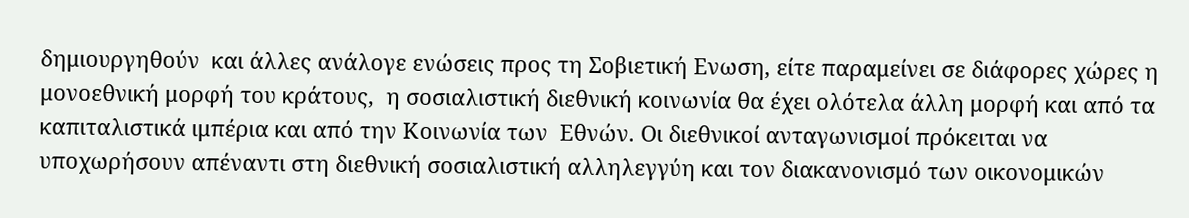δημιουργηθούν  και άλλες ανάλογε ενώσεις προς τη Σοβιετική Ενωση, είτε παραμείνει σε διάφορες χώρες η μονοεθνική μορφή του κράτους,  η σοσιαλιστική διεθνική κοινωνία θα έχει ολότελα άλλη μορφή και από τα καπιταλιστικά ιμπέρια και από την Κοινωνία των  Εθνών. Οι διεθνικοί ανταγωνισμοί πρόκειται να υποχωρήσουν απέναντι στη διεθνική σοσιαλιστική αλληλεγγύη και τον διακανονισμό των οικονομικών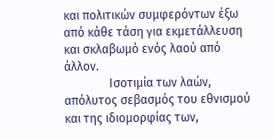και πολιτικών συμφερόντων έξω από κάθε τάση για εκμετάλλευση και σκλαβωμό ενός λαού από άλλον.
               Ισοτιμία των λαών, απόλυτος σεβασμός του εθνισμού και της ιδιομορφίας των,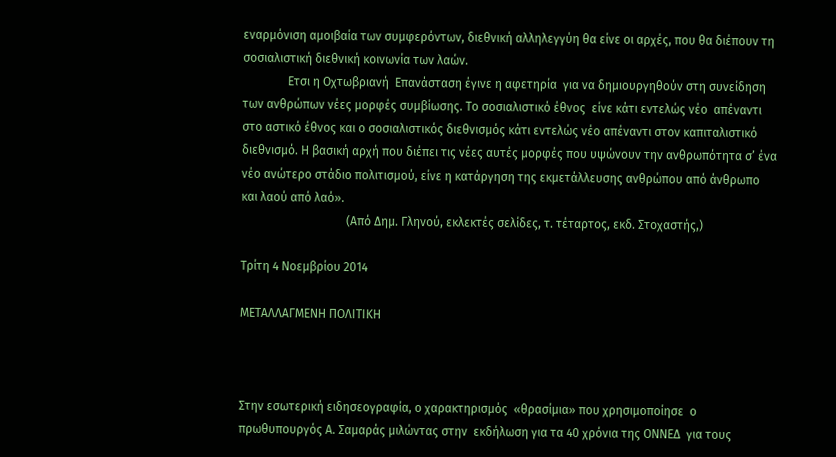εναρμόνιση αμοιβαία των συμφερόντων, διεθνική αλληλεγγύη θα είνε οι αρχές, που θα διέπουν τη σοσιαλιστική διεθνική κοινωνία των λαών.
               Ετσι η Οχτωβριανή  Επανάσταση έγινε η αφετηρία  για να δημιουργηθούν στη συνείδηση των ανθρώπων νέες μορφές συμβίωσης. Το σοσιαλιστικό έθνος  είνε κάτι εντελώς νέο  απέναντι στο αστικό έθνος και ο σοσιαλιστικός διεθνισμός κάτι εντελώς νέο απέναντι στον καπιταλιστικό διεθνισμό. Η βασική αρχή που διέπει τις νέες αυτές μορφές που υψώνουν την ανθρωπότητα σ’ ένα νέο ανώτερο στάδιο πολιτισμού, είνε η κατάργηση της εκμετάλλευσης ανθρώπου από άνθρωπο  και λαού από λαό».
                                   (Από Δημ. Γληνού, εκλεκτές σελίδες, τ. τέταρτος, εκδ. Στοχαστής,)

Τρίτη 4 Νοεμβρίου 2014

ΜΕΤΑΛΛΑΓΜΕΝΗ ΠΟΛΙΤΙΚΗ



Στην εσωτερική ειδησεογραφία, ο χαρακτηρισμός  «θρασίμια» που χρησιμοποίησε  ο  πρωθυπουργός Α. Σαμαράς μιλώντας στην  εκδήλωση για τα 40 χρόνια της ΟΝΝΕΔ  για τους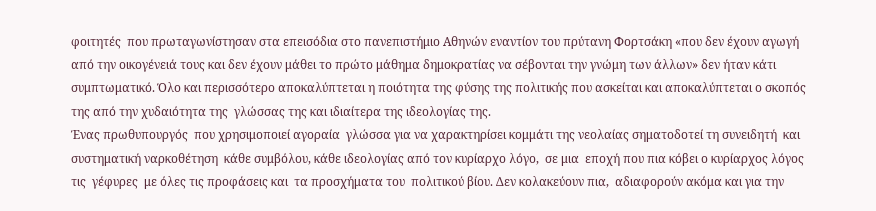φοιτητές  που πρωταγωνίστησαν στα επεισόδια στο πανεπιστήμιο Αθηνών εναντίον του πρύτανη Φορτσάκη «που δεν έχουν αγωγή από την οικογένειά τους και δεν έχουν μάθει το πρώτο μάθημα δημοκρατίας να σέβονται την γνώμη των άλλων» δεν ήταν κάτι συμπτωματικό. Όλο και περισσότερο αποκαλύπτεται η ποιότητα της φύσης της πολιτικής που ασκείται και αποκαλύπτεται ο σκοπός της από την χυδαιότητα της  γλώσσας της και ιδιαίτερα της ιδεολογίας της.
Ένας πρωθυπουργός  που χρησιμοποιεί αγοραία  γλώσσα για να χαρακτηρίσει κομμάτι της νεολαίας σηματοδοτεί τη συνειδητή  και συστηματική ναρκοθέτηση  κάθε συμβόλου, κάθε ιδεολογίας από τον κυρίαρχο λόγο,  σε μια  εποχή που πια κόβει ο κυρίαρχος λόγος τις  γέφυρες  με όλες τις προφάσεις και  τα προσχήματα του  πολιτικού βίου. Δεν κολακεύουν πια,  αδιαφορούν ακόμα και για την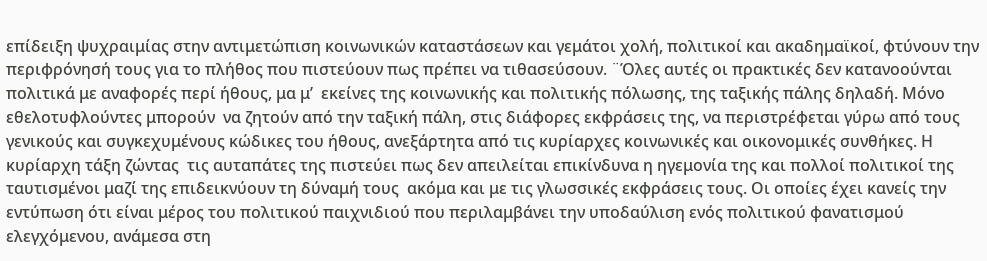επίδειξη ψυχραιμίας στην αντιμετώπιση κοινωνικών καταστάσεων και γεμάτοι χολή, πολιτικοί και ακαδημαϊκοί, φτύνουν την περιφρόνησή τους για το πλήθος που πιστεύουν πως πρέπει να τιθασεύσουν. ¨Όλες αυτές οι πρακτικές δεν κατανοούνται πολιτικά με αναφορές περί ήθους, μα μ’  εκείνες της κοινωνικής και πολιτικής πόλωσης, της ταξικής πάλης δηλαδή. Μόνο εθελοτυφλούντες μπορούν  να ζητούν από την ταξική πάλη, στις διάφορες εκφράσεις της, να περιστρέφεται γύρω από τους γενικούς και συγκεχυμένους κώδικες του ήθους, ανεξάρτητα από τις κυρίαρχες κοινωνικές και οικονομικές συνθήκες. Η κυρίαρχη τάξη ζώντας  τις αυταπάτες της πιστεύει πως δεν απειλείται επικίνδυνα η ηγεμονία της και πολλοί πολιτικοί της ταυτισμένοι μαζί της επιδεικνύουν τη δύναμή τους  ακόμα και με τις γλωσσικές εκφράσεις τους. Οι οποίες έχει κανείς την εντύπωση ότι είναι μέρος του πολιτικού παιχνιδιού που περιλαμβάνει την υποδαύλιση ενός πολιτικού φανατισμού ελεγχόμενου, ανάμεσα στη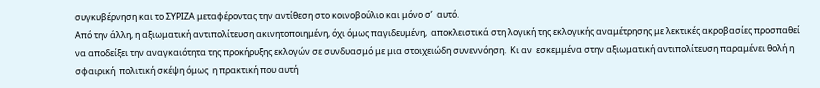συγκυβέρνηση και το ΣΥΡΙΖΑ μεταφέροντας την αντίθεση στο κοινοβούλιο και μόνο σ’  αυτό.
Από την άλλη, η αξιωματική αντιπολίτευση ακινητοποιημένη, όχι όμως παγιδευμένη,  αποκλειστικά στη λογική της εκλογικής αναμέτρησης με λεκτικές ακροβασίες προσπαθεί να αποδείξει την αναγκαιότητα της προκήρυξης εκλογών σε συνδυασμό με μια στοιχειώδη συνεννόηση.  Κι αν  εσκεμμένα στην αξιωματική αντιπολίτευση παραμένει θολή η σφαιρική  πολιτική σκέψη όμως  η πρακτική που αυτή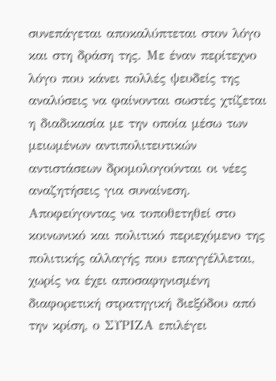συνεπάγεται αποκαλύπτεται στον λόγο και στη δράση της. Με έναν περίτεχνο λόγο που κάνει πολλές ψευδείς της  αναλύσεις να φαίνονται σωστές χτίζεται η διαδικασία με την οποία μέσω των μειωμένων αντιπολιτευτικών  αντιστάσεων δρομολογούνται οι νέες αναζητήσεις για συναίνεση. Αποφεύγοντας να τοποθετηθεί στο κοινωνικό και πολιτικό περιεχόμενο της πολιτικής αλλαγής που επαγγέλλεται, χωρίς να έχει αποσαφηνισμένη  διαφορετική στρατηγική διεξόδου από την κρίση, ο ΣΥΡΙΖΑ επιλέγει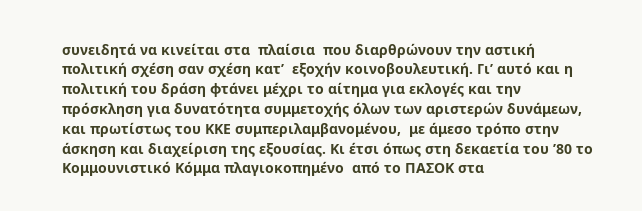συνειδητά να κινείται στα  πλαίσια  που διαρθρώνουν την αστική  πολιτική σχέση σαν σχέση κατ’  εξοχήν κοινοβουλευτική. Γι’ αυτό και η πολιτική του δράση φτάνει μέχρι το αίτημα για εκλογές και την πρόσκληση για δυνατότητα συμμετοχής όλων των αριστερών δυνάμεων, και πρωτίστως του ΚΚΕ συμπεριλαμβανομένου,  με άμεσο τρόπο στην άσκηση και διαχείριση της εξουσίας. Κι έτσι όπως στη δεκαετία του ’80 το Κομμουνιστικό Κόμμα πλαγιοκοπημένο  από το ΠΑΣΟΚ στα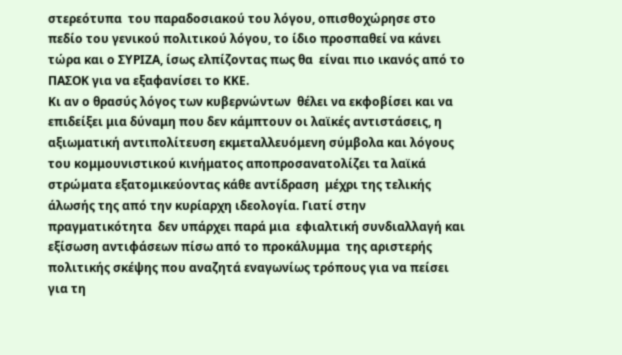στερεότυπα  του παραδοσιακού του λόγου, οπισθοχώρησε στο πεδίο του γενικού πολιτικού λόγου, το ίδιο προσπαθεί να κάνει τώρα και ο ΣΥΡΙΖΑ, ίσως ελπίζοντας πως θα  είναι πιο ικανός από το ΠΑΣΟΚ για να εξαφανίσει το ΚΚΕ.
Κι αν ο θρασύς λόγος των κυβερνώντων  θέλει να εκφοβίσει και να επιδείξει μια δύναμη που δεν κάμπτουν οι λαϊκές αντιστάσεις, η αξιωματική αντιπολίτευση εκμεταλλευόμενη σύμβολα και λόγους του κομμουνιστικού κινήματος αποπροσανατολίζει τα λαϊκά στρώματα εξατομικεύοντας κάθε αντίδραση  μέχρι της τελικής άλωσής της από την κυρίαρχη ιδεολογία. Γιατί στην πραγματικότητα  δεν υπάρχει παρά μια  εφιαλτική συνδιαλλαγή και εξίσωση αντιφάσεων πίσω από το προκάλυμμα  της αριστερής πολιτικής σκέψης που αναζητά εναγωνίως τρόπους για να πείσει για τη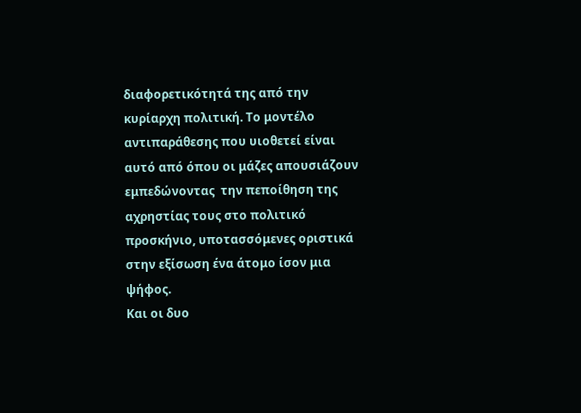διαφορετικότητά της από την κυρίαρχη πολιτική. Το μοντέλο αντιπαράθεσης που υιοθετεί είναι αυτό από όπου οι μάζες απουσιάζουν εμπεδώνοντας  την πεποίθηση της αχρηστίας τους στο πολιτικό προσκήνιο, υποτασσόμενες οριστικά στην εξίσωση ένα άτομο ίσον μια ψήφος.
Και οι δυο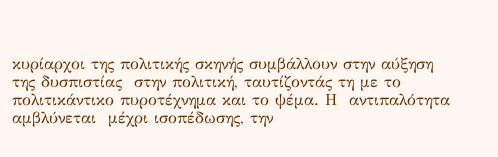κυρίαρχοι της πολιτικής σκηνής συμβάλλουν στην αύξηση της δυσπιστίας  στην πολιτική, ταυτίζοντάς τη με το πολιτικάντικο πυροτέχνημα και το ψέμα. Η  αντιπαλότητα αμβλύνεται  μέχρι ισοπέδωσης, την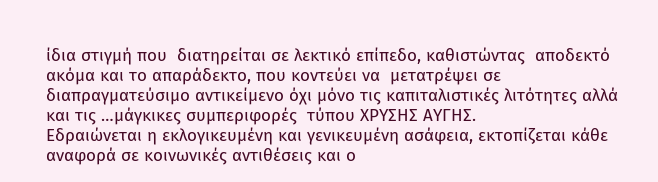ίδια στιγμή που  διατηρείται σε λεκτικό επίπεδο, καθιστώντας  αποδεκτό ακόμα και το απαράδεκτο, που κοντεύει να  μετατρέψει σε διαπραγματεύσιμο αντικείμενο όχι μόνο τις καπιταλιστικές λιτότητες αλλά και τις …μάγκικες συμπεριφορές  τύπου ΧΡΥΣΗΣ ΑΥΓΗΣ.
Εδραιώνεται η εκλογικευμένη και γενικευμένη ασάφεια, εκτοπίζεται κάθε αναφορά σε κοινωνικές αντιθέσεις και ο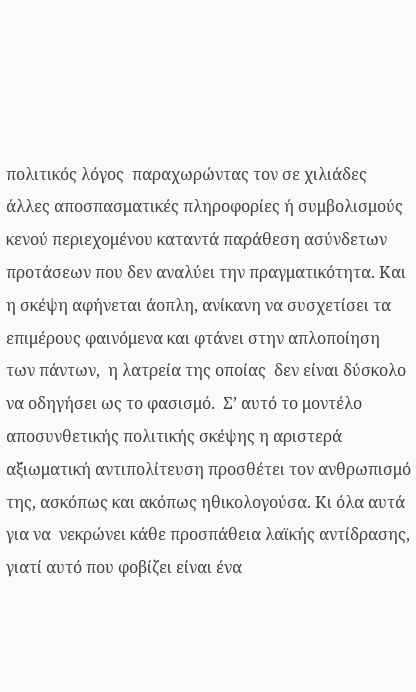πολιτικός λόγος  παραχωρώντας τον σε χιλιάδες άλλες αποσπασματικές πληροφορίες ή συμβολισμούς κενού περιεχομένου καταντά παράθεση ασύνδετων προτάσεων που δεν αναλύει την πραγματικότητα. Και η σκέψη αφήνεται άοπλη, ανίκανη να συσχετίσει τα επιμέρους φαινόμενα και φτάνει στην απλοποίηση των πάντων,  η λατρεία της οποίας  δεν είναι δύσκολο να οδηγήσει ως το φασισμό.  Σ’ αυτό το μοντέλο αποσυνθετικής πολιτικής σκέψης η αριστερά αξιωματική αντιπολίτευση προσθέτει τον ανθρωπισμό της, ασκόπως και ακόπως ηθικολογούσα. Κι όλα αυτά  για να  νεκρώνει κάθε προσπάθεια λαϊκής αντίδρασης,  γιατί αυτό που φοβίζει είναι ένα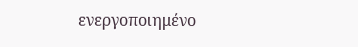ενεργοποιημένο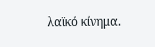λαϊκό κίνημα.